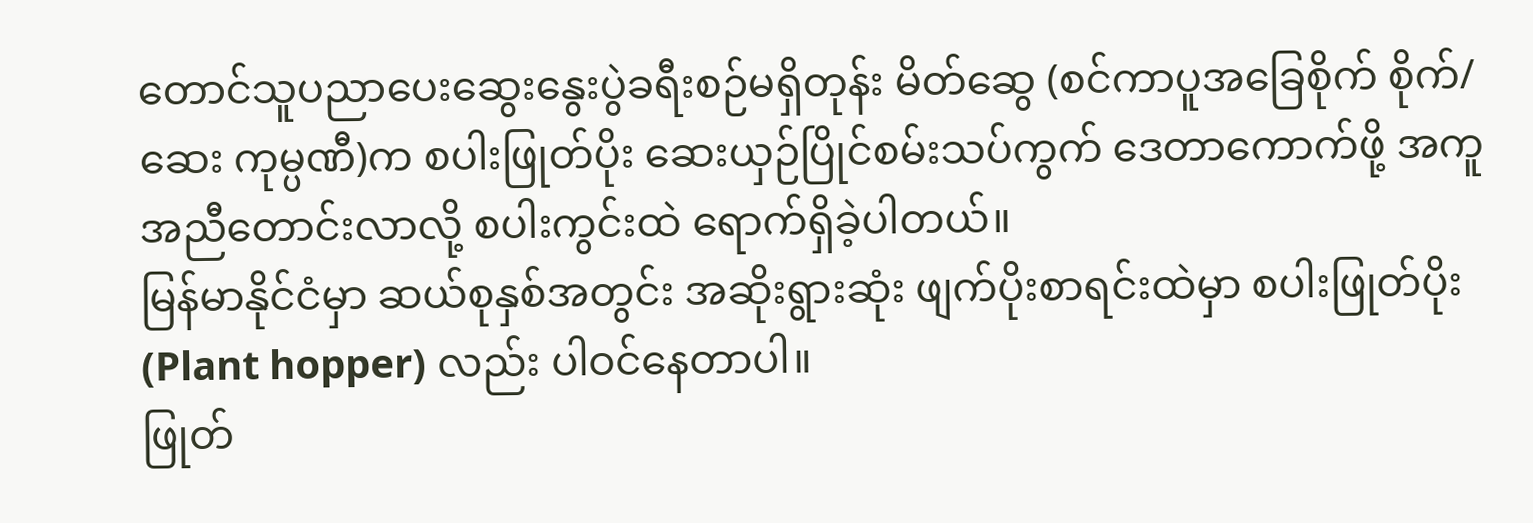တောင်သူပညာပေးဆွေးနွေးပွဲခရီးစဉ်မရှိတုန်း မိတ်ဆွေ (စင်ကာပူအခြေစိုက် စိုက်/ဆေး ကုမ္ပဏီ)က စပါးဖြုတ်ပိုး ဆေးယှဉ်ပြိုင်စမ်းသပ်ကွက် ဒေတာကောက်ဖို့ အကူအညီတောင်းလာလို့ စပါးကွင်းထဲ ရောက်ရှိခဲ့ပါတယ်။
မြန်မာနိုင်ငံမှာ ဆယ်စုနှစ်အတွင်း အဆိုးရွားဆုံး ဖျက်ပိုးစာရင်းထဲမှာ စပါးဖြုတ်ပိုး (Plant hopper) လည်း ပါဝင်နေတာပါ။
ဖြုတ်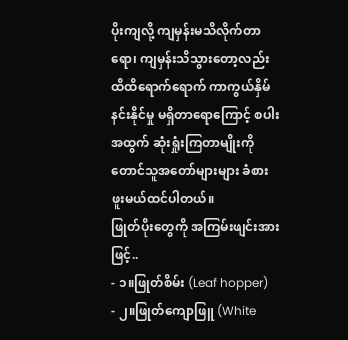ပိုးကျလို့ ကျမှန်းမသိလိုက်တာရော၊ ကျမှန်းသိသွားတော့လည်း ထိထိရောက်ရောက် ကာကွယ်နှိမ်နင်းနိုင်မှု မရှိတာရောကြောင့် စပါးအထွက် ဆုံးရှုံးကြတာမျိုးကို တောင်သူအတော်များများ ခံစားဖူးမယ်ထင်ပါတယ်။
ဖြုတ်ပိုးတွေကို အကြမ်းဖျင်းအားဖြင့်..
- ၁။ဖြုတ်စိမ်း (Leaf hopper)
- ၂။ဖြုတ်ကျောဖြူ (White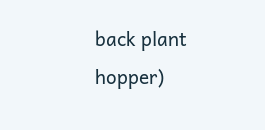back plant hopper)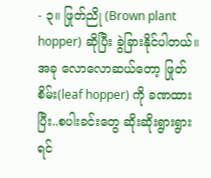- ၃။ ဖြုတ်ညို (Brown plant hopper) ဆိုပြီး ခွဲခြားနိုင်ပါတယ်။
အခု လောလောဆယ်တော့ ဖြုတ်စိမ်း(leaf hopper) ကို ခဏထားပြီး..စပါးခင်းတွေ ဆိုးဆိုးရွားရွား ရင်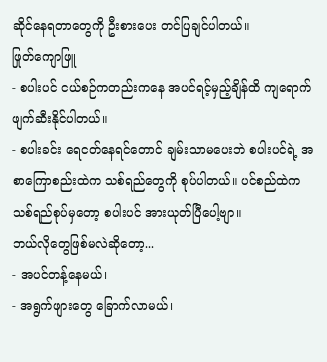ဆိုင်နေရတာတွေကို ဦးစားပေး တင်ပြချင်ပါတယ်။
ဖြုတ်ကျောဖြူ
- စပါးပင် ငယ်စဉ်ကတည်းကနေ အပင်ရင့်မှည့်ချိန်ထိ ကျရောက်ဖျက်ဆီးနိုင်ပါတယ်။
- စပါးခင်း ရေငတ်နေရင်တောင် ချမ်းသာမပေးဘဲ စပါးပင်ရဲ့ အစာကြောစည်းထဲက သစ်ရည်တွေကို စုပ်ပါတယ်။ ပင်စည်ထဲက သစ်ရည်စုပ်မှတော့ စပါးပင် အားယုတ်ပြီပေါ့ဗျာ။
ဘယ်လိုတွေဖြစ်မလဲဆိုတော့...
- အပင်တန့်နေမယ်၊
- အရွက်ဖျားတွေ ခြောက်လာမယ်၊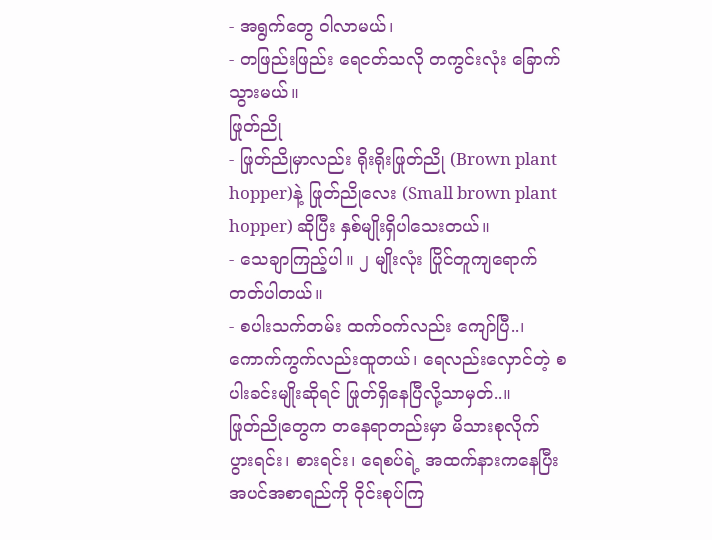- အရွက်တွေ ဝါလာမယ်၊
- တဖြည်းဖြည်း ရေငတ်သလို တကွင်းလုံး ခြောက်သွားမယ်။
ဖြုတ်ညို
- ဖြုတ်ညိုမှာလည်း ရိုးရိုးဖြုတ်ညို (Brown plant hopper)နဲ့ ဖြုတ်ညိုလေး (Small brown plant hopper) ဆိုပြီး နှစ်မျိုးရှိပါသေးတယ်။
- သေချာကြည့်ပါ။ ၂ မျိုးလုံး ပြိုင်တူကျရောက်တတ်ပါတယ်။
- စပါးသက်တမ်း ထက်ဝက်လည်း ကျော်ပြီ..၊ ကောက်ကွက်လည်းထူတယ်၊ ရေလည်းလှောင်တဲ့ စပါးခင်းမျိုးဆိုရင် ဖြုတ်ရှိနေပြီလို့သာမှတ်..။
ဖြုတ်ညိုတွေက တနေရာတည်းမှာ မိသားစုလိုက် ပွားရင်း၊ စားရင်း၊ ရေစပ်ရဲ့ အထက်နားကနေပြီး အပင်အစာရည်ကို ဝိုင်းစုပ်ကြ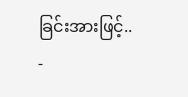ခြင်းအားဖြင့်..
-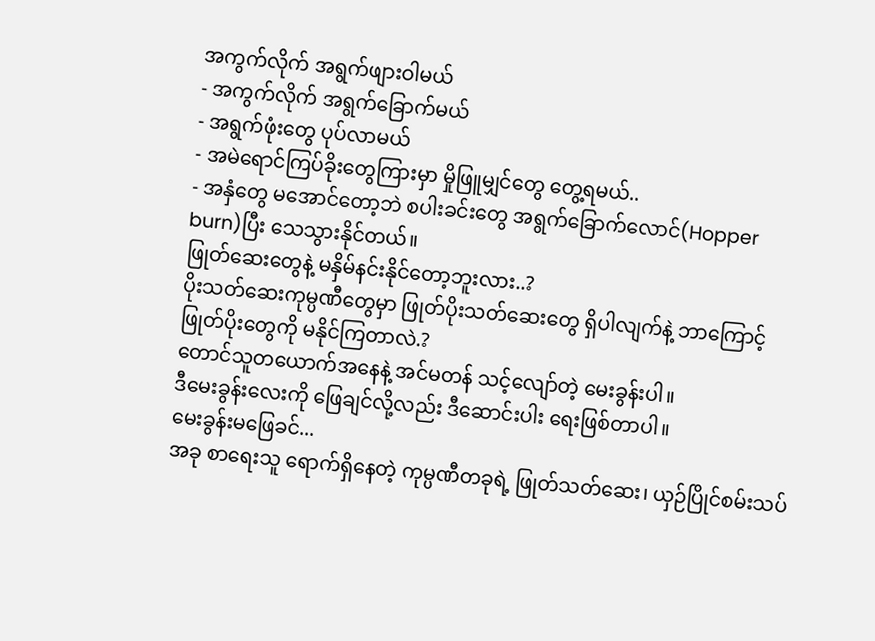အကွက်လိုက် အရွက်ဖျားဝါမယ်
- အကွက်လိုက် အရွက်ခြောက်မယ်
- အရွက်ဖုံးတွေ ပုပ်လာမယ်
- အမဲရောင်ကြပ်ခိုးတွေကြားမှာ မှိုဖြူမျှင်တွေ တွေ့ရမယ်..
- အနှံတွေ မအောင်တော့ဘဲ စပါးခင်းတွေ အရွက်ခြောက်လောင်(Hopper burn)ပြီး သေသွားနိုင်တယ်။
ဖြုတ်ဆေးတွေနဲ့ မနှိမ်နင်းနိုင်တော့ဘူးလား..?
ပိုးသတ်ဆေးကုမ္ပဏီတွေမှာ ဖြုတ်ပိုးသတ်ဆေးတွေ ရှိပါလျက်နဲ့ ဘာကြောင့် ဖြုတ်ပိုးတွေကို မနိုင်ကြတာလဲ.?
တောင်သူတယောက်အနေနဲ့ အင်မတန် သင့်လျော်တဲ့ မေးခွန်းပါ။
ဒီမေးခွန်းလေးကို ဖြေချင်လို့လည်း ဒီဆောင်းပါး ရေးဖြစ်တာပါ။
မေးခွန်းမဖြေခင်...
အခု စာရေးသူ ရောက်ရှိနေတဲ့ ကုမ္ပဏီတခုရဲ့ ဖြုတ်သတ်ဆေး၊ ယှဉ်ပြိုင်စမ်းသပ်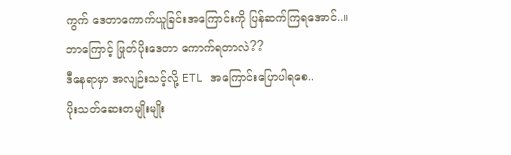ကွက် ဒေတာကောက်ယူခြင်းအကြောင်းကို ပြန်ဆက်ကြရအောင်..။
ဘာကြောင့် ဖြုတ်ပိုးဒေတာ ကောက်ရတာလဲ??
ဒီနေရာမှာ အလျဉ်းသင့်လို့ ETL အကြောင်းပြောပါရစေ..
ပိုးသတ်ဆေးတမျိုးမျိုး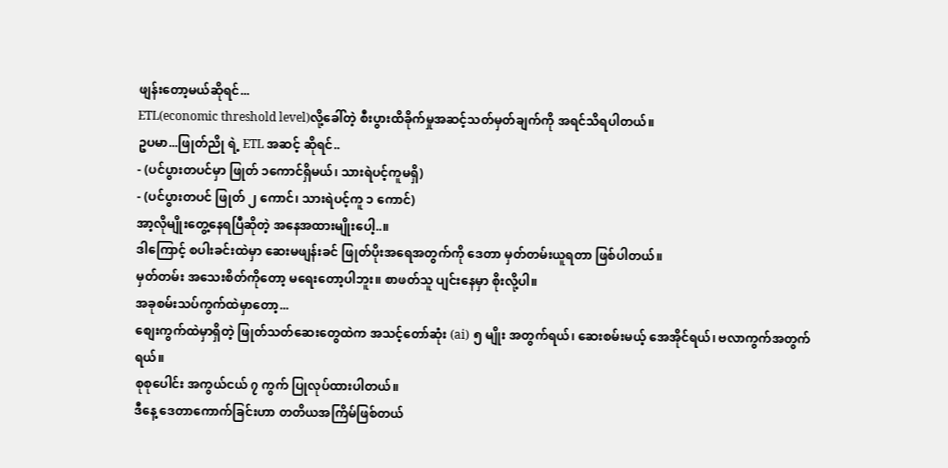ဖျန်းတော့မယ်ဆိုရင်...
ETL(economic threshold level)လို့ခေါ်တဲ့ စီးပွားထိခိုက်မှုအဆင့်သတ်မှတ်ချက်ကို အရင်သိရပါတယ်။
ဥပမာ...ဖြုတ်ညို ရဲ့ ETL အဆင့် ဆိုရင်..
- (ပင်ပွားတပင်မှာ ဖြုတ် ၁ကောင်ရှိမယ်၊ သားရဲပင့်ကူမရှိ)
- (ပင်ပွားတပင် ဖြုတ် ၂ ကောင်၊ သားရဲပင့်ကူ ၁ ကောင်)
အာ့လိုမျိုးတွေ့နေရပြီဆိုတဲ့ အနေအထားမျိုးပေါ့..။
ဒါကြောင့် စပါးခင်းထဲမှာ ဆေးမဖျန်းခင် ဖြုတ်ပိုးအရေအတွက်ကို ဒေတာ မှတ်တမ်းယူရတာ ဖြစ်ပါတယ်။
မှတ်တမ်း အသေးစိတ်ကိုတော့ မရေးတော့ပါဘူး။ စာဖတ်သူ ပျင်းနေမှာ စိုးလို့ပါ။
အခုစမ်းသပ်ကွက်ထဲမှာတော့...
စျေးကွက်ထဲမှာရှိတဲ့ ဖြုတ်သတ်ဆေးတွေထဲက အသင့်တော်ဆုံး (ai) ၅ မျိုး အတွက်ရယ်၊ ဆေးစမ်းမယ့် အေအိုင်ရယ်၊ ဗလာကွက်အတွက်ရယ်။
စုစုပေါင်း အကွယ်ငယ် ၇ ကွက် ပြုလုပ်ထားပါတယ်။
ဒီနေ့ ဒေတာကောက်ခြင်းဟာ တတိယအကြိမ်ဖြစ်တယ်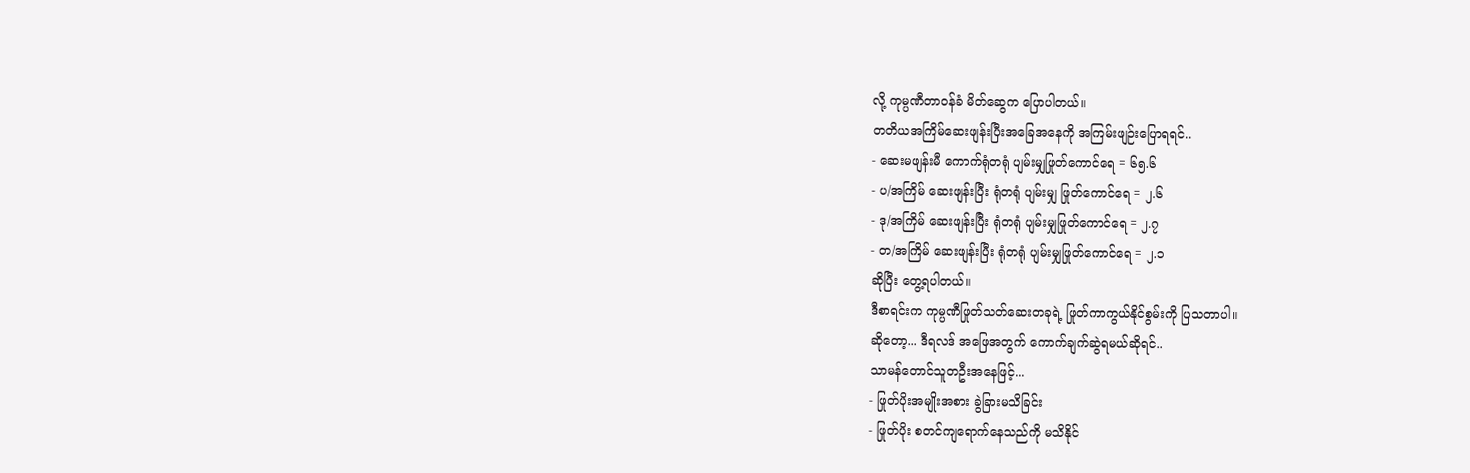လို့ ကုမ္ပဏီတာဝန်ခံ မိတ်ဆွေက ပြောပါတယ်။
တတိယအကြိမ်ဆေးဖျန်းပြီးအခြေအနေကို အကြမ်းဖျဉ်းပြောရရင်..
- ဆေးမဖျန်းမီ ကောက်ရုံတရုံ ပျမ်းမျှဖြုတ်ကောင်ရေ = ၆၅.၆
- ပ/အကြိမ် ဆေးဖျန်းပြီး ရုံတရုံ ပျမ်းမျှ ဖြုတ်ကောင်ရေ = ၂.၆
- ဒု/အကြိမ် ဆေးဖျန်းပြီး ရုံတရုံ ပျမ်းမျှဖြုတ်ကောင်ရေ = ၂.၇
- တ/အကြိမ် ဆေးဖျန်းပြီး ရုံတရုံ ပျမ်းမျှဖြုတ်ကောင်ရေ = ၂.၁
ဆိုပြီး တွေ့ရပါတယ်။
ဒီစာရင်းက ကုမ္ပဏီဖြုတ်သတ်ဆေးတခုရဲ့ ဖြုတ်ကာကွယ်နိုင်စွမ်းကို ပြသတာပါ။
ဆိုတော့... ဒီရလဒ် အဖြေအတွက် ကောက်ချက်ဆွဲရမယ်ဆိုရင်..
သာမန်တောင်သူတဦးအနေဖြင့်...
- ဖြုတ်ပိုးအမျိုးအစား ခွဲခြားမသိခြင်း
- ဖြုတ်ပိုး စတင်ကျရောက်နေသည်ကို မသိနိုင်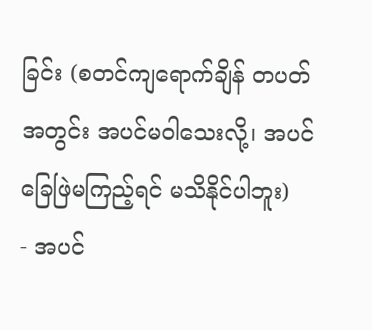ခြင်း (စတင်ကျရောက်ချိန် တပတ်အတွင်း အပင်မဝါသေးလို့၊ အပင်ခြေဖြဲမကြည့်ရင် မသိနိုင်ပါဘူး)
- အပင်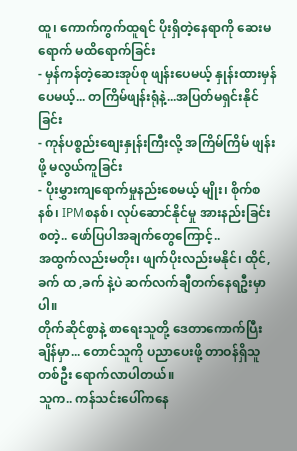ထူ၊ ကောက်ကွက်ထူရင် ပိုးရှိတဲ့နေရာကို ဆေးမရောက် မထိရောက်ခြင်း
- မှန်ကန်တဲ့ဆေးအုပ်စု ဖျန်းပေမယ့် နှုန်းထားမှန်ပေမယ့်... တကြိမ်ဖျန်းရုံနဲ့...အပြတ်မရှင်းနိုင်ခြင်း
- ကုန်ပစ္စည်းစျေးနှုန်းကြီးလို့ အကြိမ်ကြိမ် ဖျန်းဖို့ မလွယ်ကူခြင်း
- ပိုးမွှားကျရောက်မှုနည်းစေမယ့် မျိုး၊ စိုက်စနစ်၊ IPMစနစ်၊ လုပ်ဆောင်နိုင်မှု အားနည်းခြင်း
စတဲ့.. ဖော်ပြပါအချက်တွေကြောင့်..
အထွက်လည်းမတိုး၊ ဖျက်ပိုးလည်းမနိုင်၊ ထိုင်,ခက် ထ ,ခက် နဲ့ပဲ ဆက်လက်ချီတက်နေရဦးမှာပါ။
တိုက်ဆိုင်စွာနဲ့ စာရေးသူတို့ ဒေတာကောက်ပြီးချိန်မှာ... တောင်သူကို ပညာပေးဖို့ တာဝန်ရှိသူ တစ်ဦး ရောက်လာပါတယ်။
သူက.. ကန်သင်းပေါ်ကနေ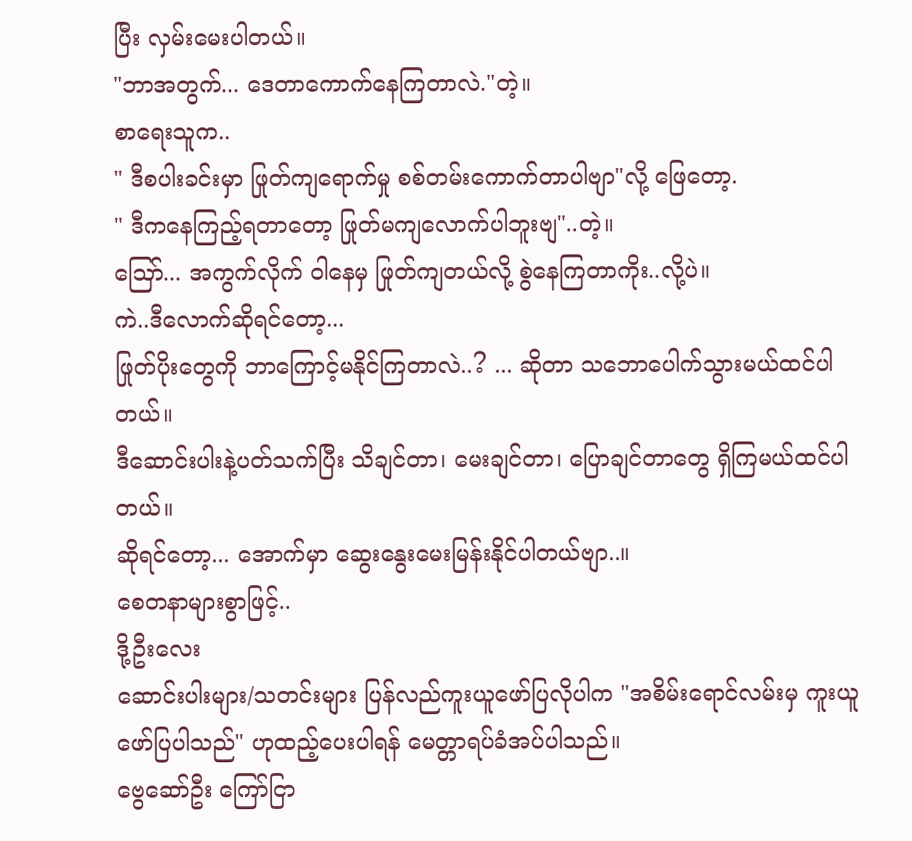ပြီး လှမ်းမေးပါတယ်။
"ဘာအတွက်... ဒေတာကောက်နေကြတာလဲ."တဲ့။
စာရေးသူက..
" ဒီစပါးခင်းမှာ ဖြုတ်ကျရောက်မှု စစ်တမ်းကောက်တာပါဗျာ"လို့ ဖြေတော့.
" ဒီကနေကြည့်ရတာတော့ ဖြုတ်မကျလောက်ပါဘူးဗျ"..တဲ့။
ဩော်... အကွက်လိုက် ဝါနေမှ ဖြုတ်ကျတယ်လို့ စွဲနေကြတာကိုး..လို့ပဲ။
ကဲ..ဒီလောက်ဆိုရင်တော့...
ဖြုတ်ပိုးတွေကို ဘာကြောင့်မနိုင်ကြတာလဲ..? ... ဆိုတာ သဘောပေါက်သွားမယ်ထင်ပါတယ်။
ဒီဆောင်းပါးနဲ့ပတ်သက်ပြီး သိချင်တာ၊ မေးချင်တာ၊ ပြောချင်တာတွေ ရှိကြမယ်ထင်ပါတယ်။
ဆိုရင်တော့... အောက်မှာ ဆွေးနွေးမေးမြန်းနိုင်ပါတယ်ဗျာ..။
စေတနာများစွာဖြင့်..
ဒို့ဦးလေး
ဆောင်းပါးများ/သတင်းများ ပြန်လည်ကူးယူဖော်ပြလိုပါက "အစိမ်းရောင်လမ်းမှ ကူးယူဖော်ပြပါသည်" ဟုထည့်ပေးပါရန် မေတ္တာရပ်ခံအပ်ပါသည်။
ဗွေဆော်ဦး ကြော်ငြာ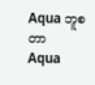Aqua ဘူစတာ
Aqua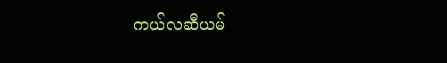ကယ်လဆီယမ်